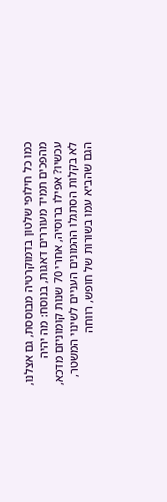כמו כל חילופי שלטון בדמוקרטיה מבוססת, גם אצלנו, מהפכים תמיד מעוררים דאגות, בנוסח: מה יהיה עכשיו? אפילו ברוסיה, אחרי 70 שנות קומוניזם מדכא, לא בקלות הסתגלו ההמונים העניים לשינוי המשטר, הגם שהביא עמו בשורות של חופש, רווחה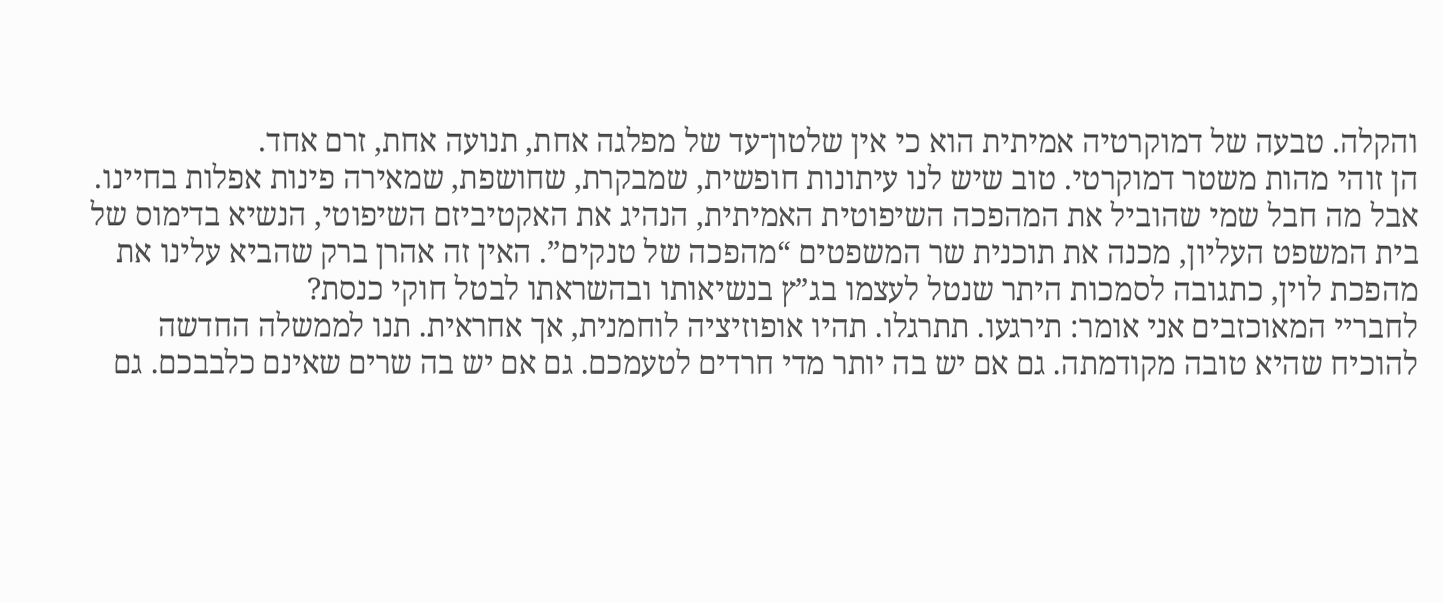והקלה. טבעה של דמוקרטיה אמיתית הוא כי אין שלטון־עד של מפלגה אחת, תנועה אחת, זרם אחד.
הן זוהי מהות משטר דמוקרטי. טוב שיש לנו עיתונות חופשית, שמבקרת, שחושפת, שמאירה פינות אפלות בחיינו. אבל מה חבל שמי שהוביל את המהפכה השיפוטית האמיתית, הנהיג את האקטיביזם השיפוטי, הנשיא בדימוס של בית המשפט העליון, מכנה את תוכנית שר המשפטים “מהפכה של טנקים”. האין זה אהרן ברק שהביא עלינו את מהפכת לוין, כתגובה לסמכות היתר שנטל לעצמו בג”ץ בנשיאותו ובהשראתו לבטל חוקי כנסת?
לחבריי המאוכזבים אני אומר: תירגעו. תתרגלו. תהיו אופוזיציה לוחמנית, אך אחראית. תנו לממשלה החדשה להוכיח שהיא טובה מקודמתה. גם אם יש בה יותר מדי חרדים לטעמכם. גם אם יש בה שרים שאינם כלבבכם. גם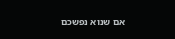אם שנוא נפשכם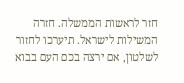חזר לראשות הממשלה. חזרה המשילות לישראל. תיערכו לחזור לשלטון, אם ירצה בכם העם בבוא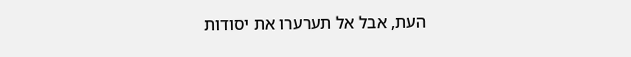העת, אבל אל תערערו את יסודות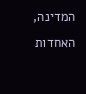המדינה, האחדות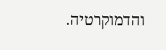והדמוקרטיה.